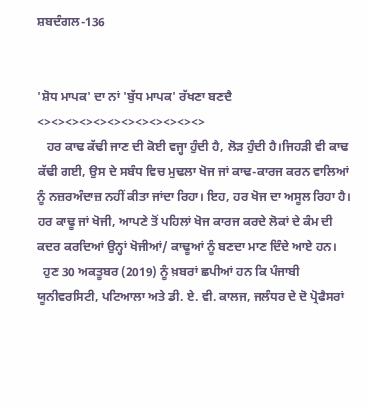ਸ਼ਬਦੰਗਲ-136


'ਸ਼ੋਧ ਮਾਪਕ' ਦਾ ਨਾਂ 'ਬੁੱਧ ਮਾਪਕ' ਰੱਖਣਾ ਬਣਦੈ
<><><><><><><><><><><><>
   ਹਰ ਕਾਢ ਕੱਢੀ ਜਾਣ ਦੀ ਕੋਈ ਵਜ੍ਹਾ ਹੁੰਦੀ ਹੈ, ਲੋੜ ਹੁੰਦੀ ਹੈ।ਜਿਹੜੀ ਵੀ ਕਾਢ ਕੱਢੀ ਗਈ, ਉਸ ਦੇ ਸਬੰਧ ਵਿਚ ਮੁਢਲਾ ਖੋਜ ਜਾਂ ਕਾਢ-ਕਾਰਜ ਕਰਨ ਵਾਲਿਆਂ ਨੂੰ ਨਜ਼ਰਅੰਦਾਜ਼ ਨਹੀਂ ਕੀਤਾ ਜਾਂਦਾ ਰਿਹਾ। ਇਹ, ਹਰ ਖੋਜ ਦਾ ਅਸੂਲ ਰਿਹਾ ਹੈ। ਹਰ ਕਾਢੂ ਜਾਂ ਖੋਜੀ, ਆਪਣੇ ਤੋਂ ਪਹਿਲਾਂ ਖੋਜ ਕਾਰਜ ਕਰਦੇ ਲੋਕਾਂ ਦੇ ਕੰਮ ਦੀ ਕਦਰ ਕਰਦਿਆਂ ਉਨ੍ਹਾਂ ਖੋਜੀਆਂ/ ਕਾਢੂਆਂ ਨੂੰ ਬਣਦਾ ਮਾਣ ਦਿੰਦੇ ਆਏ ਹਨ।
  ਹੁਣ 30 ਅਕਤੂਬਰ (2019) ਨੂੰ ਖ਼ਬਰਾਂ ਛਪੀਆਂ ਹਨ ਕਿ ਪੰਜਾਬੀ ਯੂਨੀਵਰਸਿਟੀ, ਪਟਿਆਲਾ ਅਤੇ ਡੀ. ਏ. ਵੀ. ਕਾਲਜ, ਜਲੰਧਰ ਦੇ ਦੋ ਪ੍ਰੋਫੈਸਰਾਂ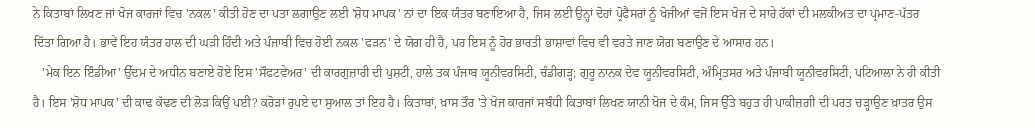ਨੇ ਕਿਤਾਬਾਂ ਲਿਖਣ ਜਾਂ ਖੋਜ ਕਾਰਜਾਂ ਵਿਚ 'ਨਕਲ' ਕੀਤੀ ਹੋਣ ਦਾ ਪਤਾ ਲਗਾਉਣ ਲਈ 'ਸ਼ੋਧ ਮਾਪਕ' ਨਾਂ ਦਾ ਇਕ ਯੰਤਰ ਬਣਾਇਆ ਹੈ, ਜਿਸ ਲਈ ਉਨ੍ਹਾਂ ਦੋਹਾਂ ਪ੍ਰੋਫੈਸਰਾਂ ਨੂੰ ਖੋਜੀਆਂ ਵਜੋਂ ਇਸ ਖੋਜ ਦੇ ਸਾਰੇ ਹੱਕਾਂ ਦੀ ਮਲਕੀਅਤ ਦਾ ਪ੍ਰਮਾਣ-ਪੱਤਰ ਦਿੱਤਾ ਗਿਆ ਹੈ। ਭਾਵੇਂ ਇਹ ਯੰਤਰ ਹਾਲ ਦੀ ਘੜੀ ਹਿੰਦੀ ਅਤੇ ਪੰਜਾਬੀ ਵਿਚ ਹੋਈ ਨਕਲ 'ਫੜਨ' ਦੇ ਯੋਗ ਹੀ ਹੈ, ਪਰ ਇਸ ਨੂੰ ਹੋਰ ਭਾਰਤੀ ਭਾਸ਼ਾਵਾਂ ਵਿਚ ਵੀ ਵਰਤੇ ਜਾਣ ਯੋਗ ਬਣਾਉਣ ਦੇ ਆਸਾਰ ਹਨ।
   'ਮੇਕ ਇਨ ਇੰਡੀਆ' ਉੱਦਮ ਦੇ ਅਧੀਨ ਬਣਾਏ ਹੋਏ ਇਸ 'ਸੌਫਟਵੇਅਰ' ਦੀ ਕਾਰਗੁਜ਼ਾਰੀ ਦੀ ਪੁਸ਼ਟੀ, ਹਾਲੇ ਤਕ ਪੰਜਾਬ ਯੂਨੀਵਰਸਿਟੀ, ਚੰਡੀਗੜ੍ਹ; ਗੁਰੂ ਨਾਨਕ ਦੇਵ ਯੂਨੀਵਰਸਿਟੀ, ਅੰਮ੍ਰਿਤਸਰ ਅਤੇ ਪੰਜਾਬੀ ਯੂਨੀਵਰਸਿਟੀ, ਪਟਿਆਲਾ ਨੇ ਹੀ ਕੀਤੀ ਹੈ। ਇਸ 'ਸ਼ੋਧ ਮਾਪਕ' ਦੀ ਕਾਢ ਕੱਢਣ ਦੀ ਲੋੜ ਕਿਉਂ ਪਈ? ਕਰੋੜਾਂ ਰੁਪਏ ਦਾ ਸੁਆਲ ਤਾਂ ਇਹ ਹੈ। ਕਿਤਾਬਾਂ, ਖ਼ਾਸ ਤੌਰ 'ਤੇ ਖੋਜ ਕਾਰਜਾਂ ਸਬੰਧੀ ਕਿਤਾਬਾਂ ਲਿਖਣ ਯਾਨੀ ਖੋਜ ਦੇ ਕੰਮ, ਜਿਸ ਉੱਤੇ ਬਹੁਤ ਹੀ ਪਾਕੀਜ਼ਗ਼ੀ ਦੀ ਪਰਤ ਚੜ੍ਹਾਉਣ ਖ਼ਾਤਰ ਉਸ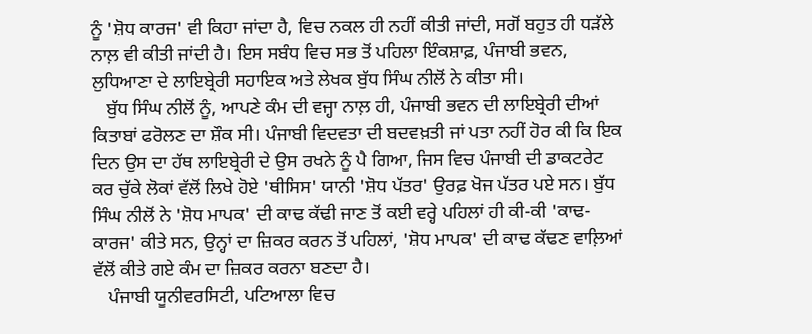ਨੂੰ 'ਸ਼ੋਧ ਕਾਰਜ' ਵੀ ਕਿਹਾ ਜਾਂਦਾ ਹੈ, ਵਿਚ ਨਕਲ ਹੀ ਨਹੀਂ ਕੀਤੀ ਜਾਂਦੀ, ਸਗੋਂ ਬਹੁਤ ਹੀ ਧੜੱਲੇ ਨਾਲ਼ ਵੀ ਕੀਤੀ ਜਾਂਦੀ ਹੈ। ਇਸ ਸਬੰਧ ਵਿਚ ਸਭ ਤੋਂ ਪਹਿਲਾ ਇੰਕਸ਼ਾਫ਼, ਪੰਜਾਬੀ ਭਵਨ, ਲੁਧਿਆਣਾ ਦੇ ਲਾਇਬ੍ਰੇਰੀ ਸਹਾਇਕ ਅਤੇ ਲੇਖਕ ਬੁੱਧ ਸਿੰਘ ਨੀਲੋਂ ਨੇ ਕੀਤਾ ਸੀ।
   ਬੁੱਧ ਸਿੰਘ ਨੀਲੋਂ ਨੂੰ, ਆਪਣੇ ਕੰਮ ਦੀ ਵਜ੍ਹਾ ਨਾਲ਼ ਹੀ, ਪੰਜਾਬੀ ਭਵਨ ਦੀ ਲਾਇਬ੍ਰੇਰੀ ਦੀਆਂ ਕਿਤਾਬਾਂ ਫਰੋਲਣ ਦਾ ਸ਼ੌਕ ਸੀ। ਪੰਜਾਬੀ ਵਿਦਵਤਾ ਦੀ ਬਦਵਖ਼ਤੀ ਜਾਂ ਪਤਾ ਨਹੀਂ ਹੋਰ ਕੀ ਕਿ ਇਕ ਦਿਨ ਉਸ ਦਾ ਹੱਥ ਲਾਇਬ੍ਰੇਰੀ ਦੇ ਉਸ ਰਖਨੇ ਨੂੰ ਪੈ ਗਿਆ, ਜਿਸ ਵਿਚ ਪੰਜਾਬੀ ਦੀ ਡਾਕਟਰੇਟ ਕਰ ਚੁੱਕੇ ਲੋਕਾਂ ਵੱਲੋਂ ਲਿਖੇ ਹੋਏ 'ਥੀਸਿਸ' ਯਾਨੀ 'ਸ਼ੋਧ ਪੱਤਰ' ਉਰਫ਼ ਖੋਜ ਪੱਤਰ ਪਏ ਸਨ। ਬੁੱਧ ਸਿੰਘ ਨੀਲੋਂ ਨੇ 'ਸ਼ੋਧ ਮਾਪਕ' ਦੀ ਕਾਢ ਕੱਢੀ ਜਾਣ ਤੋਂ ਕਈ ਵਰ੍ਹੇ ਪਹਿਲਾਂ ਹੀ ਕੀ-ਕੀ 'ਕਾਢ-ਕਾਰਜ' ਕੀਤੇ ਸਨ, ਉਨ੍ਹਾਂ ਦਾ ਜ਼ਿਕਰ ਕਰਨ ਤੋਂ ਪਹਿਲਾਂ, 'ਸ਼ੋਧ ਮਾਪਕ' ਦੀ ਕਾਢ ਕੱਢਣ ਵਾਲ਼ਿਆਂ ਵੱਲੋਂ ਕੀਤੇ ਗਏ ਕੰਮ ਦਾ ਜ਼ਿਕਰ ਕਰਨਾ ਬਣਦਾ ਹੈ।
   ਪੰਜਾਬੀ ਯੂਨੀਵਰਸਿਟੀ, ਪਟਿਆਲਾ ਵਿਚ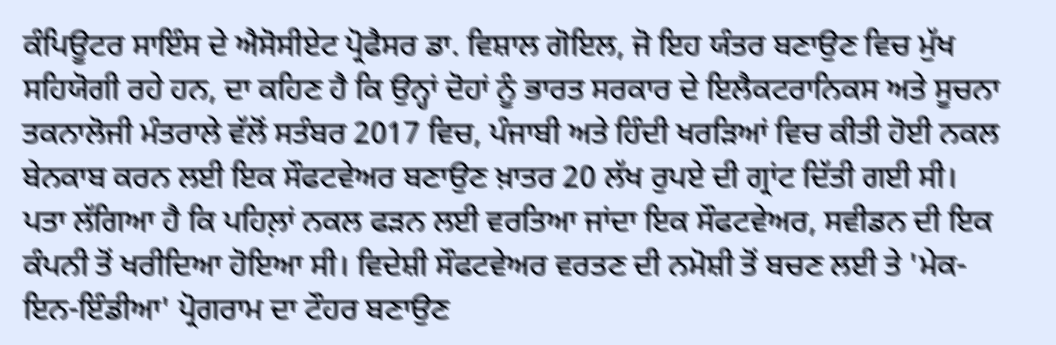ਕੰਪਿਊਟਰ ਸਾਇੰਸ ਦੇ ਐਸੋਸੀਏਟ ਪ੍ਰੋਫੈਸਰ ਡਾ. ਵਿਸ਼ਾਲ ਗੋਇਲ, ਜੋ ਇਹ ਯੰਤਰ ਬਣਾਉਣ ਵਿਚ ਮੁੱਖ ਸਹਿਯੋਗੀ ਰਹੇ ਹਨ, ਦਾ ਕਹਿਣ ਹੈ ਕਿ ਉਨ੍ਹਾਂ ਦੋਹਾਂ ਨੂੰ ਭਾਰਤ ਸਰਕਾਰ ਦੇ ਇਲੈਕਟਰਾਨਿਕਸ ਅਤੇ ਸੂਚਨਾ ਤਕਨਾਲੋਜੀ ਮੰਤਰਾਲੇ ਵੱਲੋਂ ਸਤੰਬਰ 2017 ਵਿਚ, ਪੰਜਾਬੀ ਅਤੇ ਹਿੰਦੀ ਖਰੜਿਆਂ ਵਿਚ ਕੀਤੀ ਹੋਈ ਨਕਲ ਬੇਨਕਾਬ ਕਰਨ ਲਈ ਇਕ ਸੌਫਟਵੇਅਰ ਬਣਾਉਣ ਖ਼ਾਤਰ 20 ਲੱਖ ਰੁਪਏ ਦੀ ਗ੍ਰਾਂਟ ਦਿੱਤੀ ਗਈ ਸੀ।
ਪਤਾ ਲੱਗਿਆ ਹੈ ਕਿ ਪਹਿਲ਼ਾਂ ਨਕਲ ਫੜਨ ਲਈ ਵਰਤਿਆ ਜਾਂਦਾ ਇਕ ਸੌਫਟਵੇਅਰ, ਸਵੀਡਨ ਦੀ ਇਕ ਕੰਪਨੀ ਤੋਂ ਖਰੀਦਿਆ ਹੋਇਆ ਸੀ। ਵਿਦੇਸ਼ੀ ਸੌਫਟਵੇਅਰ ਵਰਤਣ ਦੀ ਨਮੋਸ਼ੀ ਤੋਂ ਬਚਣ ਲਈ ਤੇ 'ਮੇਕ-ਇਨ-ਇੰਡੀਆ' ਪ੍ਰੋਗਰਾਮ ਦਾ ਟੌਹਰ ਬਣਾਉਣ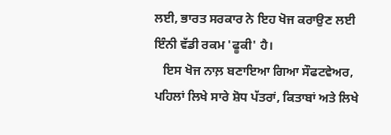ਲਈ, ਭਾਰਤ ਸਰਕਾਰ ਨੇ ਇਹ ਖੋਜ ਕਰਾਉਣ ਲਈ ਇੰਨੀ ਵੱਡੀ ਰਕਮ 'ਫੂਕੀ' ਹੈ।
   ਇਸ ਖੋਜ ਨਾਲ਼ ਬਣਾਇਆ ਗਿਆ ਸੌਫਟਵੇਅਰ, ਪਹਿਲਾਂ ਲਿਖੇ ਸਾਰੇ ਸ਼ੋਧ ਪੱਤਰਾਂ, ਕਿਤਾਬਾਂ ਅਤੇ ਲਿਖੇ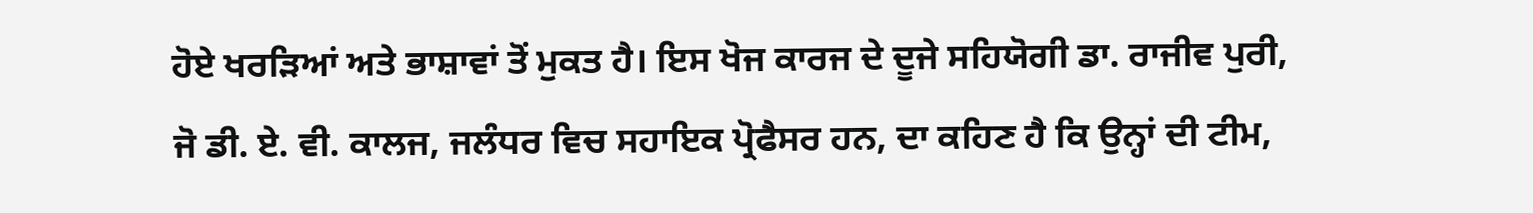ਹੋਏ ਖਰੜਿਆਂ ਅਤੇ ਭਾਸ਼ਾਵਾਂ ਤੋਂ ਮੁਕਤ ਹੈ। ਇਸ ਖੋਜ ਕਾਰਜ ਦੇ ਦੂਜੇ ਸਹਿਯੋਗੀ ਡਾ. ਰਾਜੀਵ ਪੁਰੀ, ਜੋ ਡੀ. ਏ. ਵੀ. ਕਾਲਜ, ਜਲੰਧਰ ਵਿਚ ਸਹਾਇਕ ਪ੍ਰੋਫੈਸਰ ਹਨ, ਦਾ ਕਹਿਣ ਹੈ ਕਿ ਉਨ੍ਹਾਂ ਦੀ ਟੀਮ,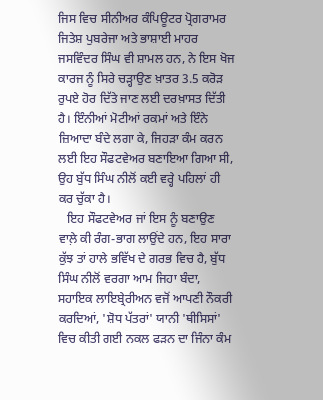ਜਿਸ ਵਿਚ ਸੀਨੀਅਰ ਕੰਪਿਊਟਰ ਪ੍ਰੋਗਰਾਮਰ ਜਿਤੇਸ਼ ਪੁਬਰੇਜਾ ਅਤੇ ਭਾਸ਼ਾਈ ਮਾਹਰ ਜਸਵਿੰਦਰ ਸਿੰਘ ਵੀ ਸ਼ਾਮਲ ਹਨ, ਨੇ ਇਸ ਖੋਜ ਕਾਰਜ ਨੂੰ ਸਿਰੇ ਚੜ੍ਹਾਉਣ ਖ਼ਾਤਰ 3.5 ਕਰੋੜ ਰੁਪਏ ਹੋਰ ਦਿੱਤੇ ਜਾਣ ਲਈ ਦਰਖ਼ਾਸਤ ਦਿੱਤੀ ਹੈ। ਇੰਨੀਆਂ ਮੋਟੀਆਂ ਰਕਮਾਂ ਅਤੇ ਇੰਨੇ ਜ਼ਿਆਦਾ ਬੰਦੇ ਲਗਾ ਕੇ, ਜਿਹੜਾ ਕੰਮ ਕਰਨ ਲਈ ਇਹ ਸੌਫਟਵੇਅਰ ਬਣਾਇਆ ਗਿਆ ਸੀ, ਉਹ ਬੁੱਧ ਸਿੰਘ ਨੀਲੋਂ ਕਈ ਵਰ੍ਹੇ ਪਹਿਲਾਂ ਹੀ ਕਰ ਚੁੱਕਾ ਹੈ।
   ਇਹ ਸੌਫਟਵੇਅਰ ਜਾਂ ਇਸ ਨੂੰ ਬਣਾਉਣ ਵਾਲ਼ੇ ਕੀ ਰੰਗ-ਭਾਗ ਲਾਉਂਦੇ ਹਨ, ਇਹ ਸਾਰਾ ਕੁੱਝ ਤਾਂ ਹਾਲੇ ਭਵਿੱਖ ਦੇ ਗਰਭ ਵਿਚ ਹੈ, ਬੁੱਧ ਸਿੰਘ ਨੀਲੋਂ ਵਰਗਾ ਆਮ ਜਿਹਾ ਬੰਦਾ, ਸਹਾਇਕ ਲਾਇਬ੍ਰੇਰੀਅਨ ਵਜੋਂ ਆਪਣੀ ਨੌਕਰੀ ਕਰਦਿਆਂ, 'ਸ਼ੋਧ ਪੱਤਰਾਂ' ਯਾਨੀ 'ਥੀਸਿਸਾਂ' ਵਿਚ ਕੀਤੀ ਗਈ ਨਕਲ ਫੜਨ ਦਾ ਜਿੰਨਾ ਕੰਮ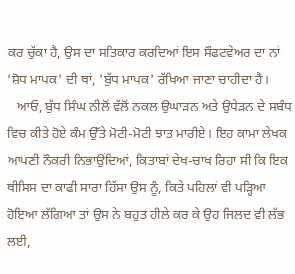ਕਰ ਚੁੱਕਾ ਹੈ, ਉਸ ਦਾ ਸਤਿਕਾਰ ਕਰਦਿਆਂ ਇਸ ਸੌਫਟਵੇਅਰ ਦਾ ਨਾਂ 'ਸ਼ੋਧ ਮਾਪਕ' ਦੀ ਥਾਂ, 'ਬੁੱਧ ਮਾਪਕ' ਰੱਖਿਆ ਜਾਣਾ ਚਾਹੀਦਾ ਹੈ।
   ਆਓ, ਬੁੱਧ ਸਿੰਘ ਨੀਲੋਂ ਵੱਲੋਂ ਨਕਲ ਉਘਾੜਨ ਅਤੇ ਉਧੇੜਨ ਦੇ ਸਬੰਧ ਵਿਚ ਕੀਤੇ ਹੋਏ ਕੰਮ ਉੱਤੇ ਮੋਟੀ-ਮੋਟੀ ਝਾਤ ਮਾਰੀਏ। ਇਹ ਕਾਮਾ ਲੇਖਕ ਆਪਣੀ ਨੌਕਰੀ ਨਿਭਾਉਂਦਿਆਂ, ਕਿਤਾਬਾਂ ਦੇਖ-ਚਾਖ ਰਿਹਾ ਸੀ ਕਿ ਇਕ ਥੀਸਿਸ ਦਾ ਕਾਫੀ ਸਾਰਾ ਹਿੱਸਾ ਉਸ ਨੂੰ, ਕਿਤੇ ਪਹਿਲਾਂ ਵੀ ਪੜ੍ਹਿਆ ਹੋਇਆ ਲੱਗਿਆ ਤਾਂ ਉਸ ਨੇ ਬਹੁਤ ਹੀਲੇ ਕਰ ਕੇ ਉਹ ਜਿਲਦ ਵੀ ਲੱਭ ਲਈ,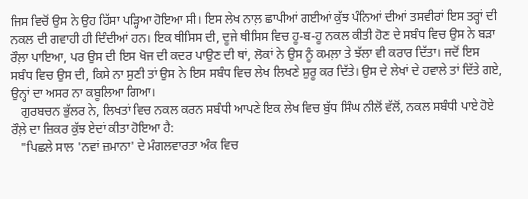ਜਿਸ ਵਿਚੋਂ ਉਸ ਨੇ ਉਹ ਹਿੱਸਾ ਪੜ੍ਹਿਆ ਹੋਇਆ ਸੀ। ਇਸ ਲੇਖ ਨਾਲ਼ ਛਾਪੀਆਂ ਗਈਆਂ ਕੁੱਝ ਪੰਨਿਆਂ ਦੀਆਂ ਤਸਵੀਰਾਂ ਇਸ ਤਰ੍ਹਾਂ ਦੀ ਨਕਲ ਦੀ ਗਵਾਹੀ ਹੀ ਦਿੰਦੀਆਂ ਹਨ। ਇਕ ਥੀਸਿਸ ਦੀ, ਦੂਜੇ ਥੀਸਿਸ ਵਿਚ ਹੂ-ਬ-ਹੂ ਨਕਲ ਕੀਤੀ ਹੋਣ ਦੇ ਸਬੰਧ ਵਿਚ ਉਸ ਨੇ ਬੜਾ ਰੌਲ਼ਾ ਪਾਇਆ, ਪਰ ਉਸ ਦੀ ਇਸ ਖੋਜ ਦੀ ਕਦਰ ਪਾਉਣ ਦੀ ਥਾਂ, ਲੋਕਾਂ ਨੇ ਉਸ ਨੂੰ ਕਮਲ਼ਾ ਤੇ ਝੱਲਾ ਵੀ ਕਰਾਰ ਦਿੱਤਾ। ਜਦੋਂ ਇਸ ਸਬੰਧ ਵਿਚ ਉਸ ਦੀ, ਕਿਸੇ ਨਾ ਸੁਣੀ ਤਾਂ ਉਸ ਨੇ ਇਸ ਸਬੰਧ ਵਿਚ ਲੇਖ ਲਿਖਣੇ ਸ਼ੁਰੂ ਕਰ ਦਿੱਤੇ। ਉਸ ਦੇ ਲੇਖਾਂ ਦੇ ਹਵਾਲੇ ਤਾਂ ਦਿੱਤੇ ਗਏ, ਉਨ੍ਹਾਂ ਦਾ ਅਸਰ ਨਾ ਕਬੂਲਿਆ ਗਿਆ।
   ਗੁਰਬਚਨ ਭੁੱਲਰ ਨੇ, ਲਿਖਤਾਂ ਵਿਚ ਨਕਲ ਕਰਨ ਸਬੰਧੀ ਆਪਣੇ ਇਕ ਲੇਖ ਵਿਚ ਬੁੱਧ ਸਿੰਘ ਨੀਲੋਂ ਵੱਲੋਂ, ਨਕਲ ਸਬੰਧੀ ਪਾਏ ਹੋਏ ਰੌਲ਼ੇ ਦਾ ਜ਼ਿਕਰ ਕੁੱਝ ਏਦਾਂ ਕੀਤਾ ਹੋਇਆ ਹੈ:
   "ਪਿਛਲੇ ਸਾਲ 'ਨਵਾਂ ਜ਼ਮਾਨਾ' ਦੇ ਮੰਗਲਵਾਰਤਾ ਅੰਕ ਵਿਚ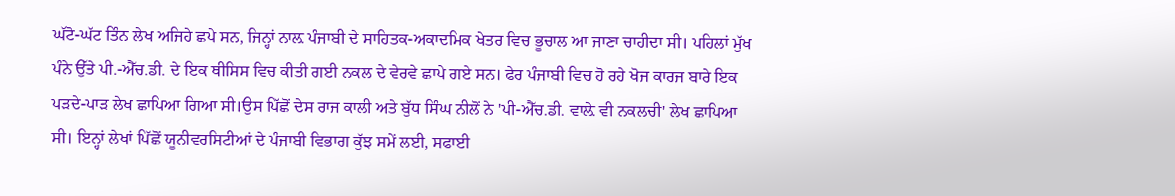ਘੱਟੋ-ਘੱਟ ਤਿੰਨ ਲੇਖ ਅਜਿਹੇ ਛਪੇ ਸਨ, ਜਿਨ੍ਹਾਂ ਨਾਲ਼ ਪੰਜਾਬੀ ਦੇ ਸਾਹਿਤਕ-ਅਕਾਦਮਿਕ ਖੇਤਰ ਵਿਚ ਭੂਚਾਲ ਆ ਜਾਣਾ ਚਾਹੀਦਾ ਸੀ। ਪਹਿਲਾਂ ਮੁੱਖ ਪੰਨੇ ਉੱਤੇ ਪੀ.-ਐੱਚ.ਡੀ. ਦੇ ਇਕ ਥੀਸਿਸ ਵਿਚ ਕੀਤੀ ਗਈ ਨਕਲ ਦੇ ਵੇਰਵੇ ਛਾਪੇ ਗਏ ਸਨ। ਫੇਰ ਪੰਜਾਬੀ ਵਿਚ ਹੋ ਰਹੇ ਖੋਜ ਕਾਰਜ ਬਾਰੇ ਇਕ ਪੜਦੇ-ਪਾੜ ਲੇਖ ਛਾਪਿਆ ਗਿਆ ਸੀ।ਉਸ ਪਿੱਛੋਂ ਦੇਸ ਰਾਜ ਕਾਲੀ ਅਤੇ ਬੁੱਧ ਸਿੰਘ ਨੀਲੋਂ ਨੇ 'ਪੀ-ਐੱਚ.ਡੀ. ਵਾਲ਼ੇ ਵੀ ਨਕਲਚੀ' ਲੇਖ ਛਾਪਿਆ ਸੀ। ਇਨ੍ਹਾਂ ਲੇਖਾਂ ਪਿੱਛੋਂ ਯੂਨੀਵਰਸਿਟੀਆਂ ਦੇ ਪੰਜਾਬੀ ਵਿਭਾਗ ਕੁੱਝ ਸਮੇਂ ਲਈ, ਸਫਾਈ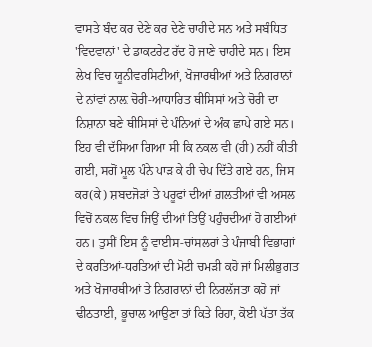ਵਾਸਤੇ ਬੰਦ ਕਰ ਦੇਣੇ ਕਰ ਦੇਣੇ ਚਾਹੀਦੇ ਸਨ ਅਤੇ ਸਬੰਧਿਤ 'ਵਿਦਵਾਨਾਂ' ਦੇ ਡਾਕਟਰੇਟ ਰੱਦ ਹੋ ਜਾਣੇ ਚਾਹੀਦੇ ਸਨ। ਇਸ ਲੇਖ ਵਿਚ ਯੂਨੀਵਰਸਿਟੀਆਂ, ਖੋਜਾਰਥੀਆਂ ਅਤੇ ਨਿਗਰਾਨਾਂ ਦੇ ਨਾਂਵਾਂ ਨਾਲ਼ ਚੋਰੀ-ਆਧਾਰਿਤ ਥੀਸਿਸਾਂ ਅਤੇ ਚੋਰੀ ਦਾ ਨਿਸ਼ਾਨਾ ਬਣੇ ਥੀਸਿਸਾਂ ਦੇ ਪੰਨਿਆਂ ਦੇ ਅੰਕ ਛਾਪੇ ਗਏ ਸਨ। ਇਹ ਵੀ ਦੱਸਿਆ ਗਿਆ ਸੀ ਕਿ ਨਕਲ ਵੀ (ਹੀ) ਨਹੀਂ ਕੀਤੀ ਗਈ, ਸਗੋਂ ਮੂਲ ਪੰਨੇ ਪਾੜ ਕੇ ਹੀ ਚੇਪ ਦਿੱਤੇ ਗਏ ਹਨ, ਜਿਸ ਕਰ(ਕੇ) ਸ਼ਬਦਜੋੜਾਂ ਤੇ ਪਰੂਫਾਂ ਦੀਆਂ ਗ਼ਲਤੀਆਂ ਵੀ ਅਸਲ ਵਿਚੋਂ ਨਕਲ ਵਿਚ ਜਿਉਂ ਦੀਆਂ ਤਿਉਂ ਪਹੁੰਚਦੀਆਂ ਹੋ ਗਈਆਂ ਹਨ। ਤੁਸੀਂ ਇਸ ਨੂੰ ਵਾਈਸ-ਚਾਂਸਲਰਾਂ ਤੇ ਪੰਜਾਬੀ ਵਿਭਾਗਾਂ ਦੇ ਕਰਤਿਆਂ-ਧਰਤਿਆਂ ਦੀ ਮੋਟੀ ਚਮੜੀ ਕਹੋ ਜਾਂ ਮਿਲੀਭੁਗਤ ਅਤੇ ਖੋਜਾਰਥੀਆਂ ਤੇ ਨਿਗਰਾਨਾਂ ਦੀ ਨਿਰਲੱਜਤਾ ਕਹੋ ਜਾਂ ਢੀਠਤਾਈ, ਭੂਚਾਲ ਆਉਣਾ ਤਾਂ ਕਿਤੇ ਰਿਹਾ, ਕੋਈ ਪੱਤਾ ਤੱਕ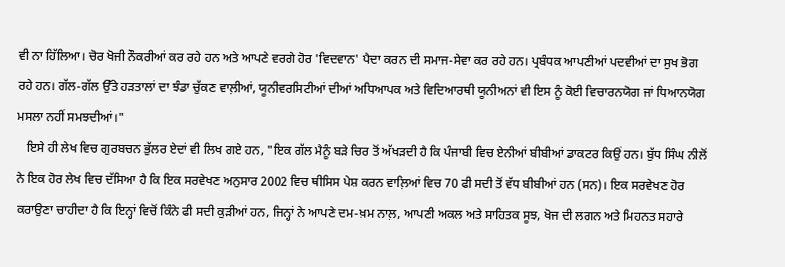ਵੀ ਨਾ ਹਿੱਲਿਆ। ਚੋਰ ਖੋਜੀ ਨੌਕਰੀਆਂ ਕਰ ਰਹੇ ਹਨ ਅਤੇ ਆਪਣੇ ਵਰਗੇ ਹੋਰ 'ਵਿਦਵਾਨ' ਪੈਦਾ ਕਰਨ ਦੀ ਸਮਾਜ-ਸੇਵਾ ਕਰ ਰਹੇ ਹਨ। ਪ੍ਰਬੰਧਕ ਆਪਣੀਆਂ ਪਦਵੀਆਂ ਦਾ ਸੁਖ ਭੋਗ ਰਹੇ ਹਨ। ਗੱਲ-ਗੱਲ ਉੱਤੇ ਹੜਤਾਲਾਂ ਦਾ ਝੰਡਾ ਚੁੱਕਣ ਵਾਲ਼ੀਆਂ, ਯੂਨੀਵਰਸਿਟੀਆਂ ਦੀਆਂ ਅਧਿਆਪਕ ਅਤੇ ਵਿਦਿਆਰਥੀ ਯੂਨੀਅਨਾਂ ਵੀ ਇਸ ਨੂੰ ਕੋਈ ਵਿਚਾਰਨਯੋਗ ਜਾਂ ਧਿਆਨਯੋਗ ਮਸਲਾ ਨਹੀਂ ਸਮਝਦੀਆਂ।"
   ਇਸੇ ਹੀ ਲੇਖ ਵਿਚ ਗੁਰਬਚਨ ਭੁੱਲਰ ਏਦਾਂ ਵੀ ਲਿਖ ਗਏ ਹਨ, "ਇਕ ਗੱਲ ਮੈਨੂੰ ਬੜੇ ਚਿਰ ਤੋਂ ਅੱਖੜਦੀ ਹੈ ਕਿ ਪੰਜਾਬੀ ਵਿਚ ਏਨੀਆਂ ਬੀਬੀਆਂ ਡਾਕਟਰ ਕਿਉਂ ਹਨ। ਬੁੱਧ ਸਿੰਘ ਨੀਲੋਂ ਨੇ ਇਕ ਹੋਰ ਲੇਖ ਵਿਚ ਦੱਸਿਆ ਹੈ ਕਿ ਇਕ ਸਰਵੇਖਣ ਅਨੁਸਾਰ 2002 ਵਿਚ ਥੀਸਿਸ ਪੇਸ਼ ਕਰਨ ਵਾਲ਼ਿਆਂ ਵਿਚ 70 ਫੀ ਸਦੀ ਤੋਂ ਵੱਧ ਬੀਬੀਆਂ ਹਨ (ਸਨ)। ਇਕ ਸਰਵੇਖਣ ਹੋਰ ਕਰਾਉਣਾ ਚਾਹੀਦਾ ਹੈ ਕਿ ਇਨ੍ਹਾਂ ਵਿਚੋਂ ਕਿੰਨੇ ਫੀ ਸਦੀ ਕੁੜੀਆਂ ਹਨ, ਜਿਨ੍ਹਾਂ ਨੇ ਆਪਣੇ ਦਮ-ਖ਼ਮ ਨਾਲ਼, ਆਪਣੀ ਅਕਲ ਅਤੇ ਸਾਹਿਤਕ ਸੂਝ, ਖੋਜ ਦੀ ਲਗਨ ਅਤੇ ਮਿਹਨਤ ਸਹਾਰੇ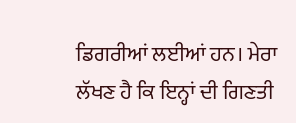ਡਿਗਰੀਆਂ ਲਈਆਂ ਹਨ। ਮੇਰਾ ਲੱਖਣ ਹੈ ਕਿ ਇਨ੍ਹਾਂ ਦੀ ਗਿਣਤੀ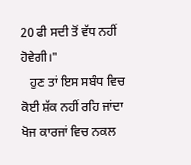20 ਫੀ ਸਦੀ ਤੋਂ ਵੱਧ ਨਹੀਂ ਹੋਵੇਗੀ।"
   ਹੁਣ ਤਾਂ ਇਸ ਸਬੰਧ ਵਿਚ ਕੋਈ ਸ਼ੱਕ ਨਹੀਂ ਰਹਿ ਜਾਂਦਾ ਖੋਜ ਕਾਰਜਾਂ ਵਿਚ ਨਕਲ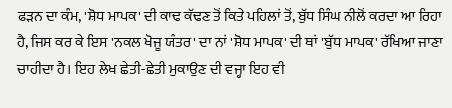ਫੜਨ ਦਾ ਕੰਮ, 'ਸ਼ੋਧ ਮਾਪਕ' ਦੀ ਕਾਢ ਕੱਢਣ ਤੋਂ ਕਿਤੇ ਪਹਿਲਾਂ ਤੋਂ, ਬੁੱਧ ਸਿੰਘ ਨੀਲੋਂ ਕਰਦਾ ਆ ਰਿਹਾ ਹੈ, ਜਿਸ ਕਰ ਕੇ ਇਸ 'ਨਕਲ ਖੋਜੂ ਯੰਤਰ' ਦਾ ਨਾਂ 'ਸ਼ੋਧ ਮਾਪਕ' ਦੀ ਥਾਂ 'ਬੁੱਧ ਮਾਪਕ' ਰੱਖਿਆ ਜਾਣਾ ਚਾਹੀਦਾ ਹੈ। ਇਹ ਲੇਖ ਛੇਤੀ-ਛੇਤੀ ਮੁਕਾਉਣ ਦੀ ਵਜ੍ਹਾ ਇਹ ਵੀ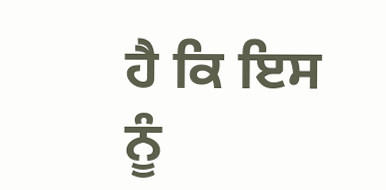ਹੈ ਕਿ ਇਸ ਨੂੰ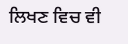ਲਿਖਣ ਵਿਚ ਵੀ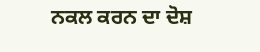ਨਕਲ ਕਰਨ ਦਾ ਦੋਸ਼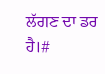ਲੱਗਣ ਦਾ ਡਰ ਹੈ।#